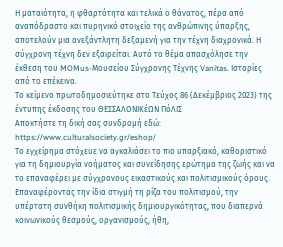Η ματαιότητα, η φθαρτότητα και τελικά ο θάνατος, πέρα από αναπόδραστο και πυρηνικό στοιχείο της ανθρώπινης ύπαρξης, αποτελούν μια ανεξάντλητη δεξαμενή για την τέχνη διαχρονικά. Η σύγχρονη τέχνη δεν εξαιρείται. Αυτό το θέμα απασχόλησε την έκθεση του MOMus-Μουσείου Σύγχρονης Τέχνης Vanitas. Ιστορίες από το επέκεινα.
Το κείμενο πρωτοδημοσιεύτηκε στο Τεύχος 86 (Δεκέμβριος 2023) της έντυπης έκδοσης του ΘΕΣΣΑΛΟΝΙΚέΩΝ ΠόΛΙΣ
Αποκτήστε τη δική σας συνδρομή εδώ: https://www.culturalsociety.gr/eshop/
Το εγχείρημα στόχευε να αγκαλιάσει το πιο υπαρξιακό, καθοριστικό για τη δημιουργία νοήματος και συνείδησης ερώτημα της ζωής και να το επαναφέρει με σύγχρονους εικαστικούς και πολιτισμικούς όρους. Επαναφέροντας την ίδια στιγμή τη ρίζα του πολιτισμού, την υπέρτατη συνθήκη πολιτισμικής δημιουργικότητας, που διαπερνά κοινωνικούς θεσμούς, οργανισμούς, ήθη,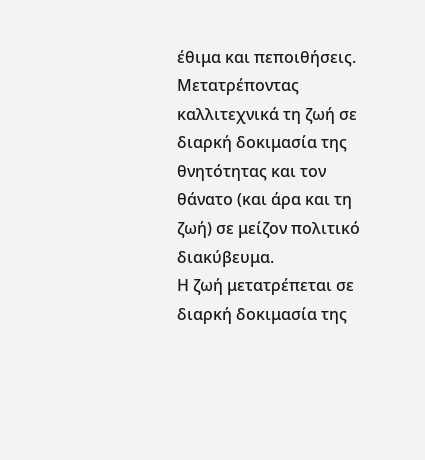έθιμα και πεποιθήσεις. Μετατρέποντας καλλιτεχνικά τη ζωή σε διαρκή δοκιμασία της θνητότητας και τον θάνατο (και άρα και τη ζωή) σε μείζον πολιτικό διακύβευμα.
Η ζωή μετατρέπεται σε διαρκή δοκιμασία της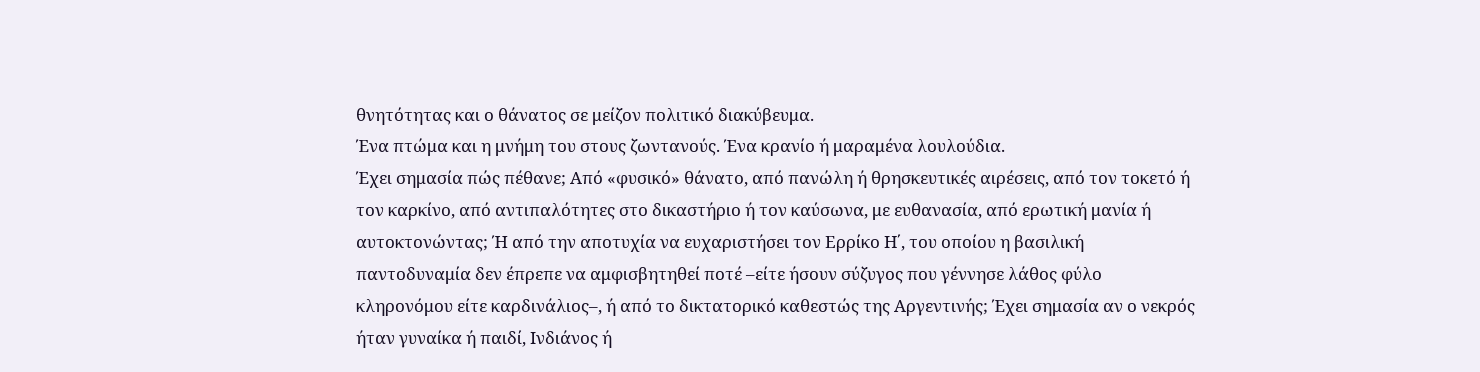θνητότητας και ο θάνατος σε μείζον πολιτικό διακύβευμα.
Ένα πτώμα και η μνήμη του στους ζωντανούς. Ένα κρανίο ή μαραμένα λουλούδια.
Έχει σημασία πώς πέθανε; Από «φυσικό» θάνατο, από πανώλη ή θρησκευτικές αιρέσεις, από τον τοκετό ή τον καρκίνο, από αντιπαλότητες στο δικαστήριο ή τον καύσωνα, με ευθανασία, από ερωτική μανία ή αυτοκτονώντας; Ή από την αποτυχία να ευχαριστήσει τον Ερρίκο Η΄, του οποίου η βασιλική παντοδυναμία δεν έπρεπε να αμφισβητηθεί ποτέ –είτε ήσουν σύζυγος που γέννησε λάθος φύλο κληρονόμου είτε καρδινάλιος–, ή από το δικτατορικό καθεστώς της Αργεντινής; Έχει σημασία αν ο νεκρός ήταν γυναίκα ή παιδί, Ινδιάνος ή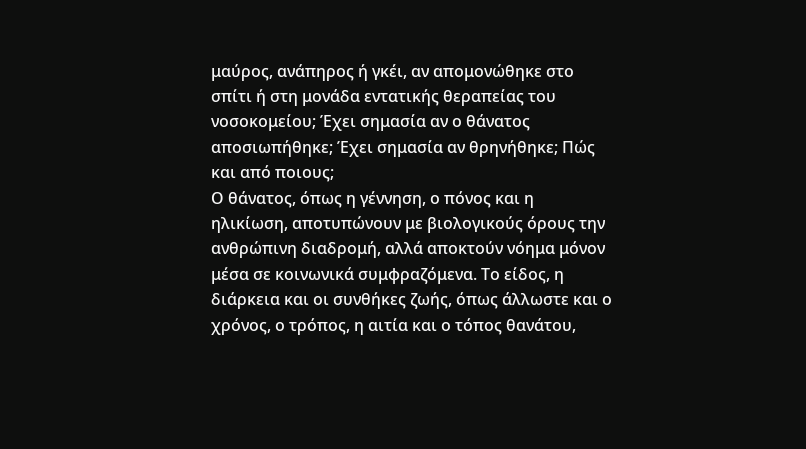μαύρος, ανάπηρος ή γκέι, αν απομονώθηκε στο σπίτι ή στη μονάδα εντατικής θεραπείας του νοσοκομείου; Έχει σημασία αν ο θάνατος αποσιωπήθηκε; Έχει σημασία αν θρηνήθηκε; Πώς και από ποιους;
Ο θάνατος, όπως η γέννηση, ο πόνος και η ηλικίωση, αποτυπώνουν με βιολογικούς όρους την ανθρώπινη διαδρομή, αλλά αποκτούν νόημα μόνον μέσα σε κοινωνικά συμφραζόμενα. Το είδος, η διάρκεια και οι συνθήκες ζωής, όπως άλλωστε και ο χρόνος, ο τρόπος, η αιτία και ο τόπος θανάτου,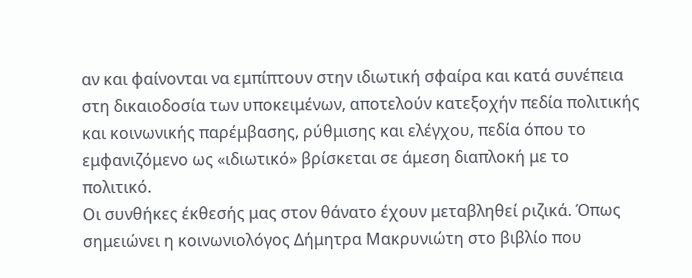αν και φαίνονται να εμπίπτουν στην ιδιωτική σφαίρα και κατά συνέπεια στη δικαιοδοσία των υποκειμένων, αποτελούν κατεξοχήν πεδία πολιτικής και κοινωνικής παρέμβασης, ρύθμισης και ελέγχου, πεδία όπου το εμφανιζόμενο ως «ιδιωτικό» βρίσκεται σε άμεση διαπλοκή με το πολιτικό.
Οι συνθήκες έκθεσής μας στον θάνατο έχουν μεταβληθεί ριζικά. Όπως σημειώνει η κοινωνιολόγος Δήμητρα Μακρυνιώτη στο βιβλίο που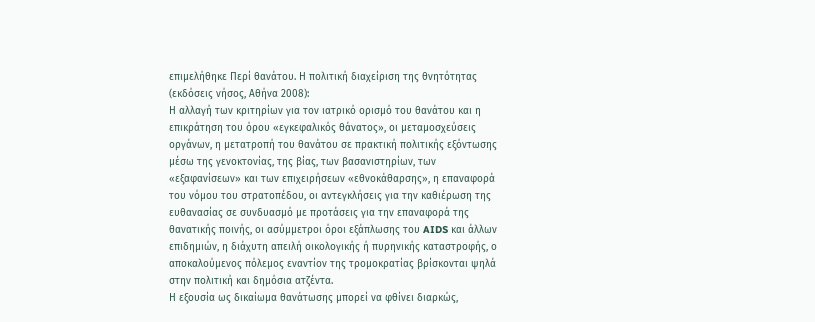επιμελήθηκε Περί θανάτου. Η πολιτική διαχείριση της θνητότητας (εκδόσεις νήσος, Αθήνα 2008):
Η αλλαγή των κριτηρίων για τον ιατρικό ορισμό του θανάτου και η επικράτηση του όρου «εγκεφαλικός θάνατος», οι μεταμοσχεύσεις οργάνων, η μετατροπή του θανάτου σε πρακτική πολιτικής εξόντωσης μέσω της γενοκτονίας, της βίας, των βασανιστηρίων, των «εξαφανίσεων» και των επιχειρήσεων «εθνοκάθαρσης», η επαναφορά του νόμου του στρατοπέδου, οι αντεγκλήσεις για την καθιέρωση της ευθανασίας σε συνδυασμό με προτάσεις για την επαναφορά της θανατικής ποινής, οι ασύμμετροι όροι εξάπλωσης του AIDS και άλλων επιδημιών, η διάχυτη απειλή οικολογικής ή πυρηνικής καταστροφής, ο αποκαλούμενος πόλεμος εναντίον της τρομοκρατίας βρίσκονται ψηλά στην πολιτική και δημόσια ατζέντα.
Η εξουσία ως δικαίωμα θανάτωσης μπορεί να φθίνει διαρκώς,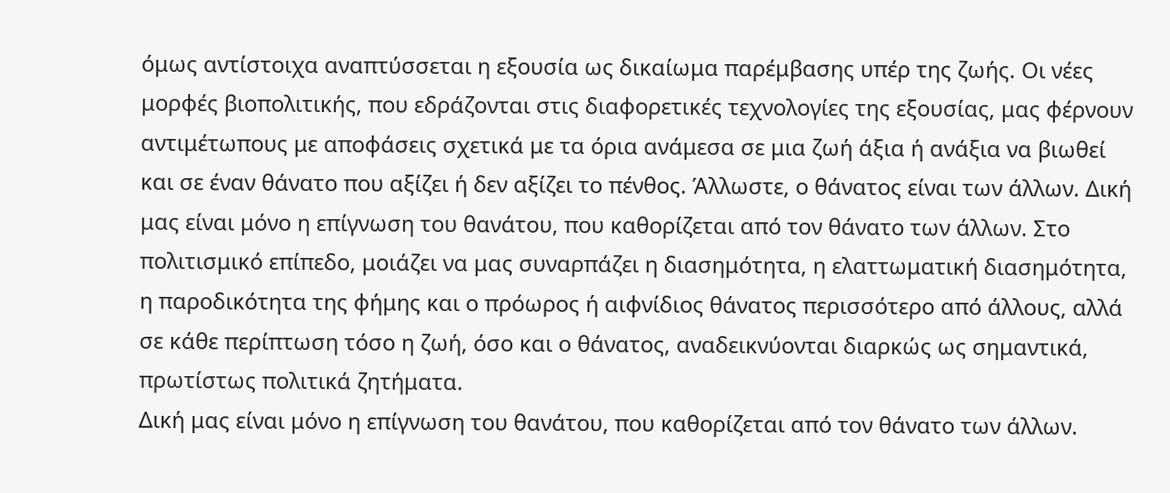όμως αντίστοιχα αναπτύσσεται η εξουσία ως δικαίωμα παρέμβασης υπέρ της ζωής. Οι νέες μορφές βιοπολιτικής, που εδράζονται στις διαφορετικές τεχνολογίες της εξουσίας, μας φέρνουν αντιμέτωπους με αποφάσεις σχετικά με τα όρια ανάμεσα σε μια ζωή άξια ή ανάξια να βιωθεί και σε έναν θάνατο που αξίζει ή δεν αξίζει το πένθος. Άλλωστε, ο θάνατος είναι των άλλων. Δική μας είναι μόνο η επίγνωση του θανάτου, που καθορίζεται από τον θάνατο των άλλων. Στο πολιτισμικό επίπεδο, μοιάζει να μας συναρπάζει η διασημότητα, η ελαττωματική διασημότητα, η παροδικότητα της φήμης και ο πρόωρος ή αιφνίδιος θάνατος περισσότερο από άλλους, αλλά σε κάθε περίπτωση τόσο η ζωή, όσο και ο θάνατος, αναδεικνύονται διαρκώς ως σημαντικά, πρωτίστως πολιτικά ζητήματα.
Δική μας είναι μόνο η επίγνωση του θανάτου, που καθορίζεται από τον θάνατο των άλλων.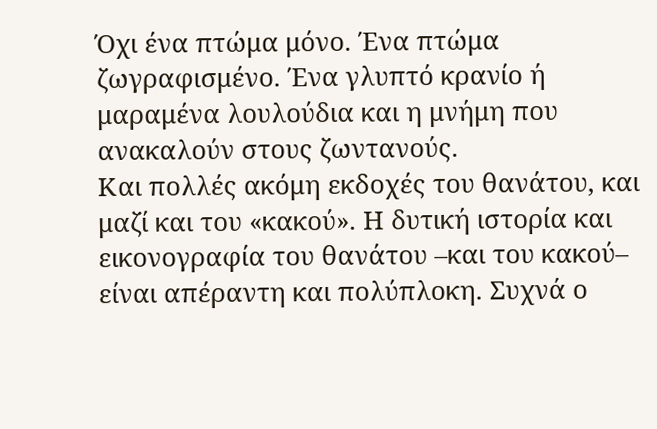Όχι ένα πτώμα μόνο. Ένα πτώμα ζωγραφισμένο. Ένα γλυπτό κρανίο ή μαραμένα λουλούδια και η μνήμη που ανακαλούν στους ζωντανούς.
Και πολλές ακόμη εκδοχές του θανάτου, και μαζί και του «κακού». Η δυτική ιστορία και εικονογραφία του θανάτου –και του κακού– είναι απέραντη και πολύπλοκη. Συχνά ο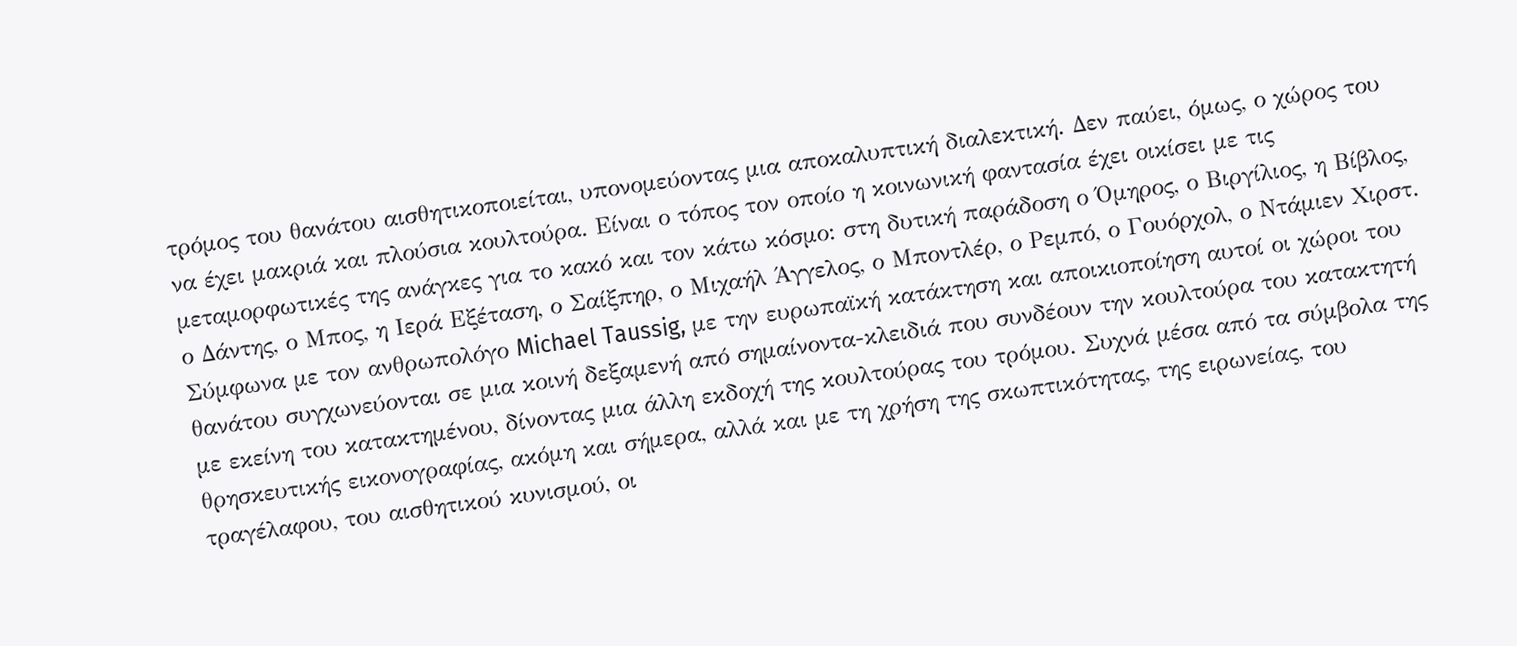τρόμος του θανάτου αισθητικοποιείται, υπονομεύοντας μια αποκαλυπτική διαλεκτική. Δεν παύει, όμως, ο χώρος του να έχει μακριά και πλούσια κουλτούρα. Είναι ο τόπος τον οποίο η κοινωνική φαντασία έχει οικίσει με τις μεταμορφωτικές της ανάγκες για το κακό και τον κάτω κόσμο: στη δυτική παράδοση ο Όμηρος, ο Βιργίλιος, η Βίβλος, ο Δάντης, ο Μπος, η Ιερά Εξέταση, ο Σαίξπηρ, ο Μιχαήλ Άγγελος, ο Μποντλέρ, ο Ρεμπό, ο Γουόρχολ, ο Ντάμιεν Χιρστ. Σύμφωνα με τον ανθρωπολόγο Michael Taussig, με την ευρωπαϊκή κατάκτηση και αποικιοποίηση αυτοί οι χώροι του θανάτου συγχωνεύονται σε μια κοινή δεξαμενή από σημαίνοντα-κλειδιά που συνδέουν την κουλτούρα του κατακτητή με εκείνη του κατακτημένου, δίνοντας μια άλλη εκδοχή της κουλτούρας του τρόμου. Συχνά μέσα από τα σύμβολα της θρησκευτικής εικονογραφίας, ακόμη και σήμερα, αλλά και με τη χρήση της σκωπτικότητας, της ειρωνείας, του τραγέλαφου, του αισθητικού κυνισμού, οι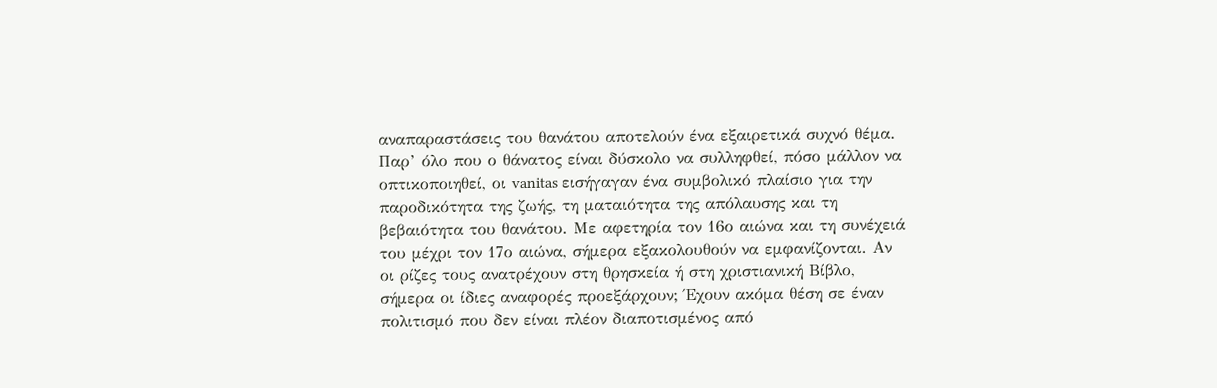αναπαραστάσεις του θανάτου αποτελούν ένα εξαιρετικά συχνό θέμα.
Παρ’ όλο που ο θάνατος είναι δύσκολο να συλληφθεί, πόσο μάλλον να οπτικοποιηθεί, οι vanitas εισήγαγαν ένα συμβολικό πλαίσιο για την παροδικότητα της ζωής, τη ματαιότητα της απόλαυσης και τη βεβαιότητα του θανάτου. Με αφετηρία τον 16ο αιώνα και τη συνέχειά του μέχρι τον 17ο αιώνα, σήμερα εξακολουθούν να εμφανίζονται. Αν οι ρίζες τους ανατρέχουν στη θρησκεία ή στη χριστιανική Βίβλο, σήμερα οι ίδιες αναφορές προεξάρχουν; Έχουν ακόμα θέση σε έναν πολιτισμό που δεν είναι πλέον διαποτισμένος από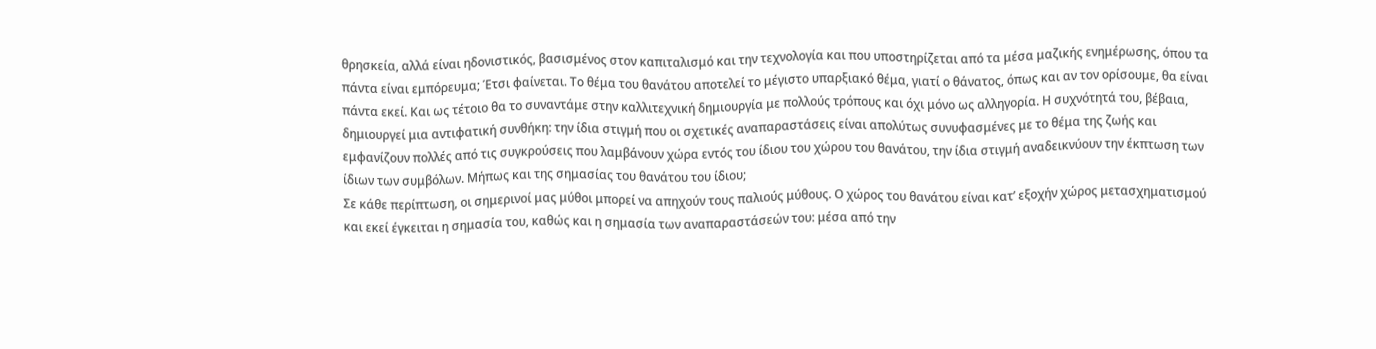θρησκεία, αλλά είναι ηδονιστικός, βασισμένος στον καπιταλισμό και την τεχνολογία και που υποστηρίζεται από τα μέσα μαζικής ενημέρωσης, όπου τα πάντα είναι εμπόρευμα; Έτσι φαίνεται. Το θέμα του θανάτου αποτελεί το μέγιστο υπαρξιακό θέμα, γιατί ο θάνατος, όπως και αν τον ορίσουμε, θα είναι πάντα εκεί. Και ως τέτοιο θα το συναντάμε στην καλλιτεχνική δημιουργία με πολλούς τρόπους και όχι μόνο ως αλληγορία. Η συχνότητά του, βέβαια, δημιουργεί μια αντιφατική συνθήκη: την ίδια στιγμή που οι σχετικές αναπαραστάσεις είναι απολύτως συνυφασμένες με το θέμα της ζωής και εμφανίζουν πολλές από τις συγκρούσεις που λαμβάνουν χώρα εντός του ίδιου του χώρου του θανάτου, την ίδια στιγμή αναδεικνύουν την έκπτωση των ίδιων των συμβόλων. Μήπως και της σημασίας του θανάτου του ίδιου;
Σε κάθε περίπτωση, οι σημερινοί μας μύθοι μπορεί να απηχούν τους παλιούς μύθους. Ο χώρος του θανάτου είναι κατ’ εξοχήν χώρος μετασχηματισμού και εκεί έγκειται η σημασία του, καθώς και η σημασία των αναπαραστάσεών του: μέσα από την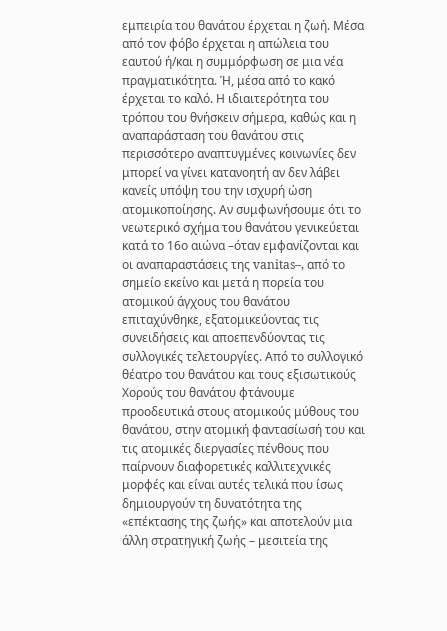εμπειρία του θανάτου έρχεται η ζωή. Μέσα από τον φόβο έρχεται η απώλεια του εαυτού ή/και η συμμόρφωση σε μια νέα πραγματικότητα. Ή, μέσα από το κακό έρχεται το καλό. Η ιδιαιτερότητα του τρόπου του θνήσκειν σήμερα, καθώς και η αναπαράσταση του θανάτου στις περισσότερο αναπτυγμένες κοινωνίες δεν μπορεί να γίνει κατανοητή αν δεν λάβει κανείς υπόψη του την ισχυρή ώση ατομικοποίησης. Αν συμφωνήσουμε ότι το νεωτερικό σχήμα του θανάτου γενικεύεται κατά το 16ο αιώνα –όταν εμφανίζονται και οι αναπαραστάσεις της vanitas–, από το σημείο εκείνο και μετά η πορεία του ατομικού άγχους του θανάτου επιταχύνθηκε, εξατομικεύοντας τις συνειδήσεις και αποεπενδύοντας τις συλλογικές τελετουργίες. Από το συλλογικό θέατρο του θανάτου και τους εξισωτικούς Χορούς του θανάτου φτάνουμε προοδευτικά στους ατομικούς μύθους του θανάτου, στην ατομική φαντασίωσή του και τις ατομικές διεργασίες πένθους που παίρνουν διαφορετικές καλλιτεχνικές μορφές και είναι αυτές τελικά που ίσως δημιουργούν τη δυνατότητα της «επέκτασης της ζωής» και αποτελούν μια άλλη στρατηγική ζωής – μεσιτεία της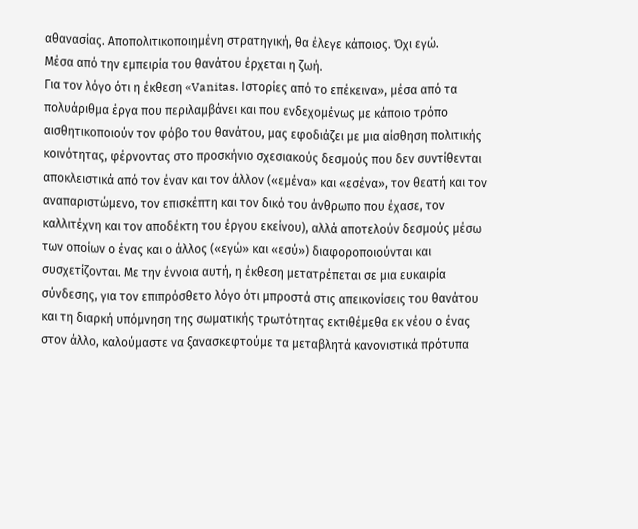αθανασίας. Αποπολιτικοποιημένη στρατηγική, θα έλεγε κάποιος. Όχι εγώ.
Μέσα από την εμπειρία του θανάτου έρχεται η ζωή.
Για τον λόγο ότι η έκθεση «Vanitas. Ιστορίες από το επέκεινα», μέσα από τα πολυάριθμα έργα που περιλαμβάνει και που ενδεχομένως με κάποιο τρόπο αισθητικοποιούν τον φόβο του θανάτου, μας εφοδιάζει με μια αίσθηση πολιτικής κοινότητας, φέρνοντας στο προσκήνιο σχεσιακούς δεσμούς που δεν συντίθενται αποκλειστικά από τον έναν και τον άλλον («εμένα» και «εσένα», τον θεατή και τον αναπαριστώμενο, τον επισκέπτη και τον δικό του άνθρωπο που έχασε, τον καλλιτέχνη και τον αποδέκτη του έργου εκείνου), αλλά αποτελούν δεσμούς μέσω των οποίων ο ένας και ο άλλος («εγώ» και «εσύ») διαφοροποιούνται και συσχετίζονται. Με την έννοια αυτή, η έκθεση μετατρέπεται σε μια ευκαιρία σύνδεσης, για τον επιπρόσθετο λόγο ότι μπροστά στις απεικονίσεις του θανάτου και τη διαρκή υπόμνηση της σωματικής τρωτότητας εκτιθέμεθα εκ νέου ο ένας στον άλλο, καλούμαστε να ξανασκεφτούμε τα μεταβλητά κανονιστικά πρότυπα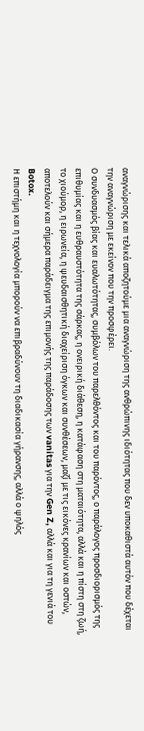αναγνώρισης και τελικά αποζητούμε μια αναγνώριση της ανθρώπινης ιδιότητας που δεν υποκαθιστά αυτόν που δέχεται την αναγνώριση με εκείνον που την προσφέρει.
Ο συνδυασμός βίας και ευαλωτότητας, συμβόλων του παρελθόντος και του παρόντος, ο παράλογος προσδιορισμός της επιθυμίας και η ευθραυστότητα της σάρκας, η ονειρική διάθεση, η κατάφαση στη ματαιότητα, αλλά και η πίστη στη ζωή, το χιούμορ, η ειρωνεία, η ψευδαισθητική διαχείριση όγκων και συνθέσεων, μαζί με τις εικόνες κρανίων και οστών, αποτελούν και σήμερα παράδειγμα της επιμονής της παράδοσης των vanitas για την Gen Z, αλλά και για τη γενιά του Botox.
Η επιστήμη και η τεχνολογία μπορούν να επιβραδύνουν τη διαδικασία γήρανσης, αλλά ο ψηλός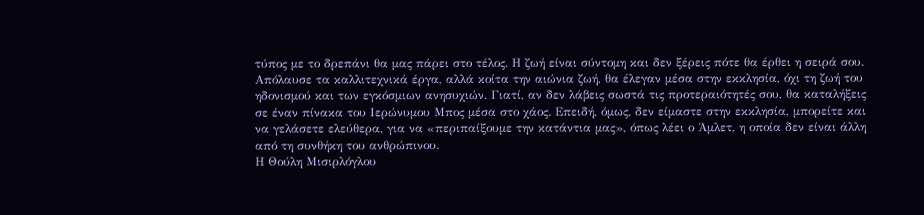τύπος με το δρεπάνι θα μας πάρει στο τέλος. Η ζωή είναι σύντομη και δεν ξέρεις πότε θα έρθει η σειρά σου. Απόλαυσε τα καλλιτεχνικά έργα, αλλά κοίτα την αιώνια ζωή, θα έλεγαν μέσα στην εκκλησία, όχι τη ζωή του ηδονισμού και των εγκόσμιων ανησυχιών. Γιατί, αν δεν λάβεις σωστά τις προτεραιότητές σου, θα καταλήξεις σε έναν πίνακα του Ιερώνυμου Μπος μέσα στο χάος. Επειδή, όμως, δεν είμαστε στην εκκλησία, μπορείτε και να γελάσετε ελεύθερα, για να «περιπαίξουμε την κατάντια μας», όπως λέει ο Άμλετ, η οποία δεν είναι άλλη από τη συνθήκη του ανθρώπινου.
Η Θούλη Μισιρλόγλου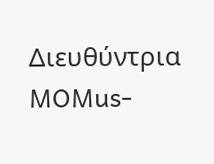Διευθύντρια MOMus-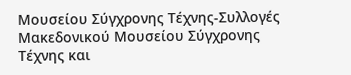Μουσείου Σύγχρονης Τέχνης-Συλλογές Μακεδονικού Μουσείου Σύγχρονης Τέχνης και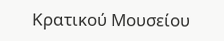Κρατικού Μουσείου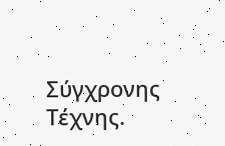Σύγχρονης Τέχνης.